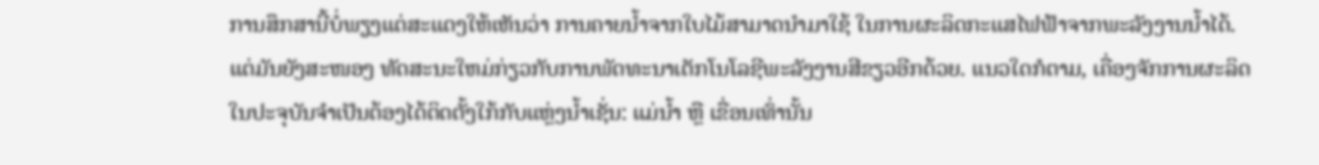ການສຶກສານີ້ບໍ່ພຽງແຕ່ສະແດງໃຫ້ເຫັນວ່າ ການຄາຍນ້ຳຈາກໃບໄມ້ສາມາດນຳມາໃຊ້ ໃນການຜະລິດກະແສໄຟຟ້າຈາກພະລັງງານນ້ຳໄດ້. ແຕ່ມັນຍັງສະໜອງ ທັດສະນະໃຫມ່ກ່ຽວກັບການພັດທະນາເຕັກໂນໂລຊີພະລັງງານສີຂຽວອີກດ້ວຍ. ແນວໃດກໍຕາມ, ເຄື່ອງຈັກການຜະລິດໃນປະຈຸບັນຈໍາເປັນຕ້ອງໄດ້ຕິດຕັ້ງໃກ້ກັບແຫຼ່ງນໍ້າເຊັ່ນ: ແມ່ນໍ້າ ຫຼື ເຂື່ອນເທົ່ານັ້ນ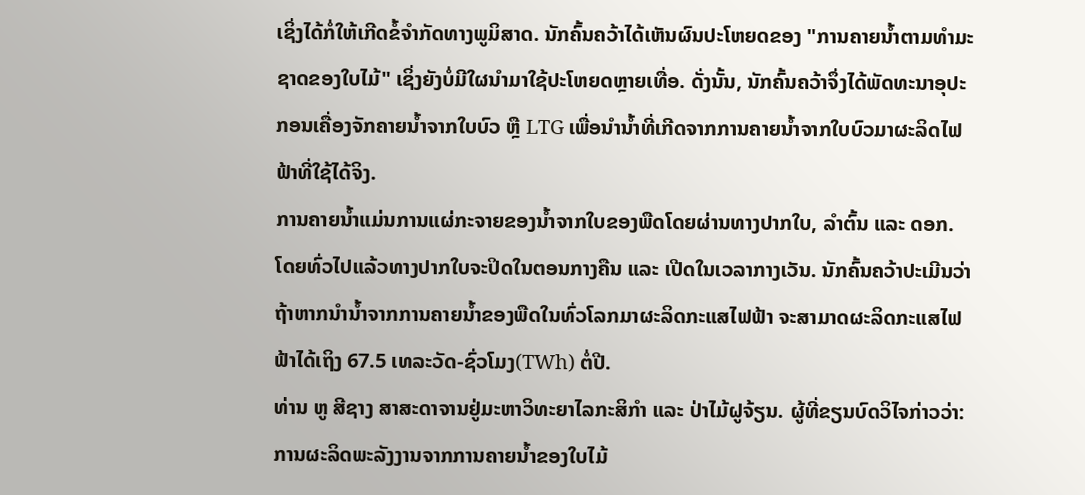ເຊິ່ງໄດ້ກໍ່ໃຫ້ເກີດຂໍ້ຈຳກັດທາງພູມິສາດ. ນັກຄົ້ນຄວ້າໄດ້ເຫັນຜົນປະໂຫຍດຂອງ "ການຄາຍນ້ຳຕາມທໍາມະຊາດຂອງໃບໄມ້" ເຊິ່ງຍັງບໍ່ມີໃຜນຳມາໃຊ້ປະໂຫຍດຫຼາຍເທື່ອ. ດັ່ງນັ້ນ, ນັກຄົ້ນຄວ້າຈຶ່ງໄດ້ພັດທະນາອຸປະກອນເຄື່ອງຈັກຄາຍນ້ຳຈາກໃບບົວ ຫຼື LTG ເພື່ອນໍານໍ້າທີ່ເກີດຈາກການຄາຍນ້ຳຈາກໃບບົວມາຜະລິດໄຟຟ້າທີ່ໃຊ້ໄດ້ຈິງ.
ການຄາຍນ້ຳແມ່ນການແຜ່ກະຈາຍຂອງນໍ້າຈາກໃບຂອງພືດໂດຍຜ່ານທາງປາກໃບ, ລໍາຕົ້ນ ແລະ ດອກ. ໂດຍທົ່ວໄປແລ້ວທາງປາກໃບຈະປິດໃນຕອນກາງຄືນ ແລະ ເປີດໃນເວລາກາງເວັນ. ນັກຄົ້ນຄວ້າປະເມີນວ່າຖ້າຫາກນຳນ້ຳຈາກການຄາຍນ້ຳຂອງພືດໃນທົ່ວໂລກມາຜະລິດກະແສໄຟຟ້າ ຈະສາມາດຜະລິດກະແສໄຟຟ້າໄດ້ເຖິງ 67.5 ເທລະວັດ-ຊົ່ວໂມງ(TWh) ຕໍ່ປີ.
ທ່ານ ຫູ ສີຊາງ ສາສະດາຈານຢູ່ມະຫາວິທະຍາໄລກະສິກຳ ແລະ ປ່າໄມ້ຝູຈ້ຽນ. ຜູ້ທີ່ຂຽນບົດວິໄຈກ່າວວ່າ: ການຜະລິດພະລັງງານຈາກການຄາຍນ້ຳຂອງໃບໄມ້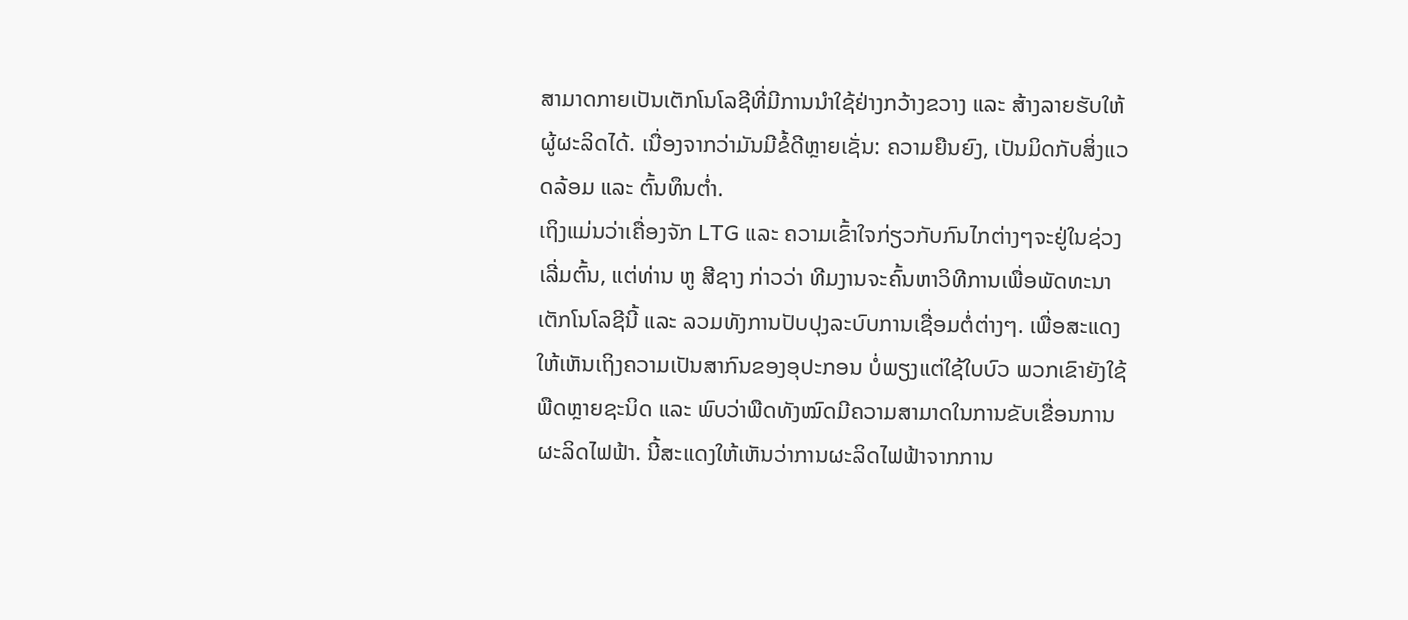ສາມາດກາຍເປັນເຕັກໂນໂລຊີທີ່ມີການນຳໃຊ້ຢ່າງກວ້າງຂວາງ ແລະ ສ້າງລາຍຮັບໃຫ້ຜູ້ຜະລິດໄດ້. ເນື່ອງຈາກວ່າມັນມີຂໍ້ດີຫຼາຍເຊັ່ນ: ຄວາມຍືນຍົງ, ເປັນມິດກັບສິ່ງແວດລ້ອມ ແລະ ຕົ້ນທຶນຕ່ຳ.
ເຖິງແມ່ນວ່າເຄື່ອງຈັກ LTG ແລະ ຄວາມເຂົ້າໃຈກ່ຽວກັບກົນໄກຕ່າງໆຈະຢູ່ໃນຊ່ວງເລີ່ມຕົ້ນ, ແຕ່ທ່ານ ຫູ ສີຊາງ ກ່າວວ່າ ທີມງານຈະຄົ້ນຫາວິທີການເພື່ອພັດທະນາເຕັກໂນໂລຊີນີ້ ແລະ ລວມທັງການປັບປຸງລະບົບການເຊື່ອມຕໍ່ຕ່າງໆ. ເພື່ອສະແດງໃຫ້ເຫັນເຖິງຄວາມເປັນສາກົນຂອງອຸປະກອນ ບໍ່ພຽງແຕ່ໃຊ້ໃບບົວ ພວກເຂົາຍັງໃຊ້ພືດຫຼາຍຊະນິດ ແລະ ພົບວ່າພືດທັງໝົດມີຄວາມສາມາດໃນການຂັບເຂື່ອນການຜະລິດໄຟຟ້າ. ນີ້ສະແດງໃຫ້ເຫັນວ່າການຜະລິດໄຟຟ້າຈາກການ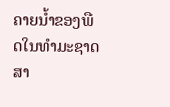ຄາຍນ້ຳຂອງພືດໃນທໍາມະຊາດ ສາ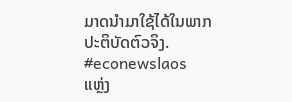ມາດນໍາມາໃຊ້ໄດ້ໃນພາກປະຕິບັດຕົວຈິງ.
#econewslaos
ແຫຼ່ງ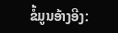ຂໍ້ມູນອ້າງອີງ: